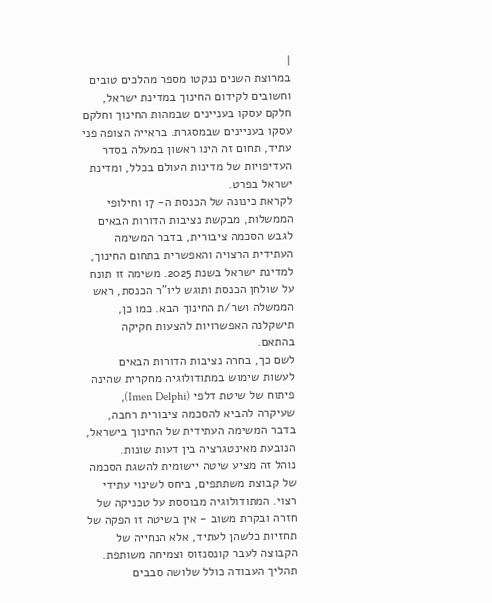|
במרוצת השנים ננקטו מספר מהלכים טובים וחשובים לקידום החינוך במדינת ישראל, חלקם עסקו בעניינים שבמהות החינוך וחלקם עסקו בעניינים שבמסגרת. בראייה הצופה פני עתיד, תחום זה הינו ראשון במעלה בסדר העדיפויות של מדינות העולם בכלל, ומדינת ישראל בפרט.
לקראת כינונה של הכנסת ה- 17 וחילופי הממשלות, מבקשת נציבות הדורות הבאים לגבש הסכמה ציבורית, בדבר המשימה העתידית הרצויה והאפשרית בתחום החינוך, למדינת ישראל בשנת 2025. משימה זו תונח על שולחן הכנסת ותוגש ליו"ר הכנסת, ראש הממשלה ושר/ת החינוך הבא. כמו כן, תישקלנה האפשרויות להצעות חקיקה בהתאם.
לשם כך, בחרה נציבות הדורות הבאים לעשות שימוש במתודולוגיה מחקרית שהינה פיתוח של שיטת דלפי (Imen Delphi), שעיקרה להביא להסכמה ציבורית רחבה, בדבר המשימה העתידית של החינוך בישראל, הנובעת מאינטגרציה בין דעות שונות.
נוהל זה מציע שיטה יישומית להשגת הסכמה של קבוצת משתתפים, ביחס לשינוי עתידי רצוי. המתודולוגיה מבוססת על טכניקה של חזרה ובקרת משוב - אין בשיטה זו הפקה של תחזיות כלשהן לעתיד, אלא הנחייה של הקבוצה לעבר קונסנזוס וצמיחה משותפת.
תהליך העבודה כולל שלושה סבבים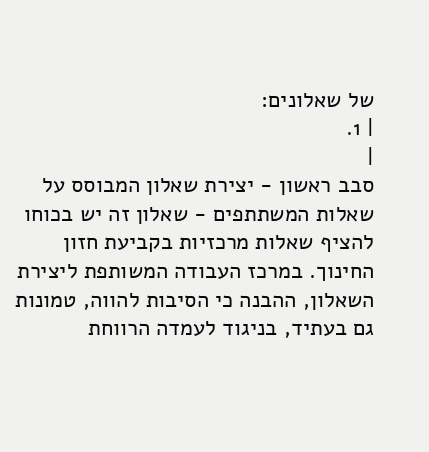של שאלונים:
| 1.
|
סבב ראשון - יצירת שאלון המבוסס על שאלות המשתתפים - שאלון זה יש בכוחו להציף שאלות מרכזיות בקביעת חזון החינוך. במרכז העבודה המשותפת ליצירת השאלון, ההבנה כי הסיבות להווה, טמונות גם בעתיד, בניגוד לעמדה הרווחת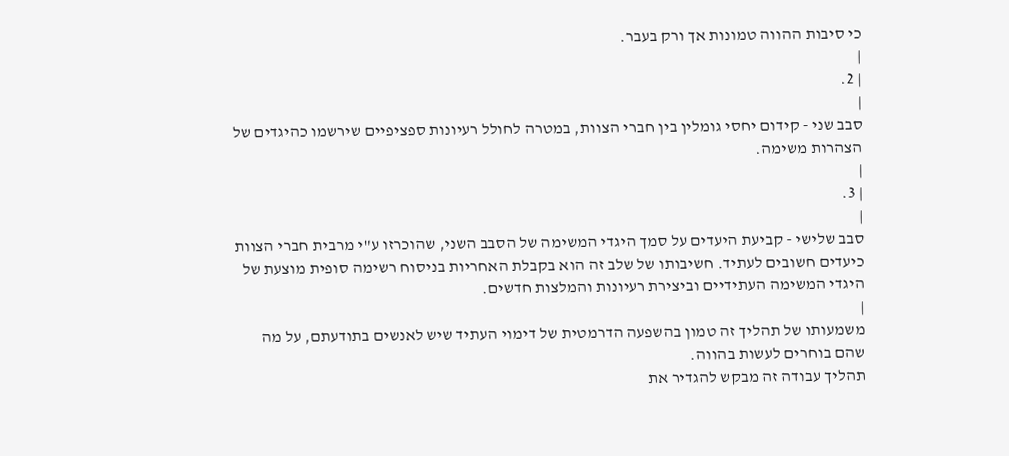כי סיבות ההווה טמונות אך ורק בעבר.
|
| 2.
|
סבב שני - קידום יחסי גומלין בין חברי הצוות, במטרה לחולל רעיונות ספציפיים שירשמו כהיגדים של הצהרות משימה.
|
| 3.
|
סבב שלישי - קביעת היעדים על סמך היגדי המשימה של הסבב השני, שהוכרזו ע"י מרבית חברי הצוות כיעדים חשובים לעתיד. חשיבותו של שלב זה הוא בקבלת האחריות בניסוח רשימה סופית מוצעת של היגדי המשימה העתידיים וביצירת רעיונות והמלצות חדשים.
|
משמעותו של תהליך זה טמון בהשפעה הדרמטית של דימוי העתיד שיש לאנשים בתודעתם, על מה שהם בוחרים לעשות בהווה.
תהליך עבודה זה מבקש להגדיר את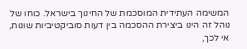המשימה העתידית המוסכמת של החינוך בישראל. כוחו של נוהל זה הינו ביצירת ההסכמה בין דעות סוביקטיביות שונות, אי לכך,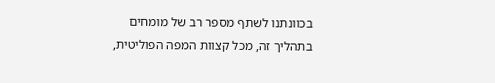בכוונתנו לשתף מספר רב של מומחים בתהליך זה, מכל קצוות המפה הפוליטית,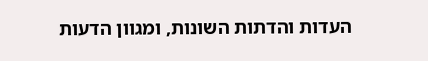העדות והדתות השונות, ומגוון הדעות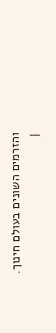והזרמים השונים בעולם חינוך.
|